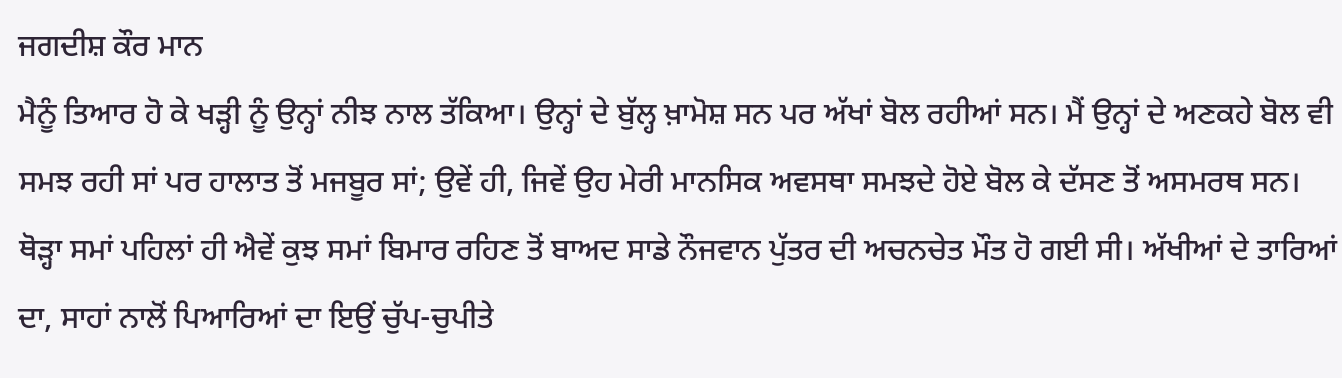ਜਗਦੀਸ਼ ਕੌਰ ਮਾਨ
ਮੈਨੂੰ ਤਿਆਰ ਹੋ ਕੇ ਖੜ੍ਹੀ ਨੂੰ ਉਨ੍ਹਾਂ ਨੀਝ ਨਾਲ ਤੱਕਿਆ। ਉਨ੍ਹਾਂ ਦੇ ਬੁੱਲ੍ਹ ਖ਼ਾਮੋਸ਼ ਸਨ ਪਰ ਅੱਖਾਂ ਬੋਲ ਰਹੀਆਂ ਸਨ। ਮੈਂ ਉਨ੍ਹਾਂ ਦੇ ਅਣਕਹੇ ਬੋਲ ਵੀ ਸਮਝ ਰਹੀ ਸਾਂ ਪਰ ਹਾਲਾਤ ਤੋਂ ਮਜਬੂਰ ਸਾਂ; ਉਵੇਂ ਹੀ, ਜਿਵੇਂ ਉਹ ਮੇਰੀ ਮਾਨਸਿਕ ਅਵਸਥਾ ਸਮਝਦੇ ਹੋਏ ਬੋਲ ਕੇ ਦੱਸਣ ਤੋਂ ਅਸਮਰਥ ਸਨ।
ਥੋੜ੍ਹਾ ਸਮਾਂ ਪਹਿਲਾਂ ਹੀ ਐਵੇਂ ਕੁਝ ਸਮਾਂ ਬਿਮਾਰ ਰਹਿਣ ਤੋਂ ਬਾਅਦ ਸਾਡੇ ਨੌਜਵਾਨ ਪੁੱਤਰ ਦੀ ਅਚਨਚੇਤ ਮੌਤ ਹੋ ਗਈ ਸੀ। ਅੱਖੀਆਂ ਦੇ ਤਾਰਿਆਂ ਦਾ, ਸਾਹਾਂ ਨਾਲੋਂ ਪਿਆਰਿਆਂ ਦਾ ਇਉਂ ਚੁੱਪ-ਚੁਪੀਤੇ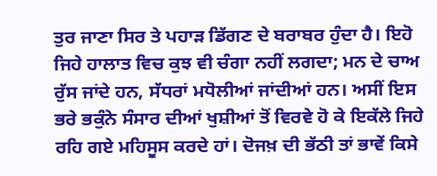ਤੁਰ ਜਾਣਾ ਸਿਰ ਤੇ ਪਹਾੜ ਡਿੱਗਣ ਦੇ ਬਰਾਬਰ ਹੁੰਦਾ ਹੈ। ਇਹੋ ਜਿਹੇ ਹਾਲਾਤ ਵਿਚ ਕੁਝ ਵੀ ਚੰਗਾ ਨਹੀਂ ਲਗਦਾ; ਮਨ ਦੇ ਚਾਅ ਰੁੱਸ ਜਾਂਦੇ ਹਨ, ਸੱਧਰਾਂ ਮਧੋਲੀਆਂ ਜਾਂਦੀਆਂ ਹਨ। ਅਸੀਂ ਇਸ ਭਰੇ ਭਕੁੰਨੇ ਸੰਸਾਰ ਦੀਆਂ ਖੁਸ਼ੀਆਂ ਤੋਂ ਵਿਰਵੇ ਹੋ ਕੇ ਇਕੱਲੇ ਜਿਹੇ ਰਹਿ ਗਏ ਮਹਿਸੂਸ ਕਰਦੇ ਹਾਂ। ਦੋਜਖ਼ ਦੀ ਭੱਠੀ ਤਾਂ ਭਾਵੇਂ ਕਿਸੇ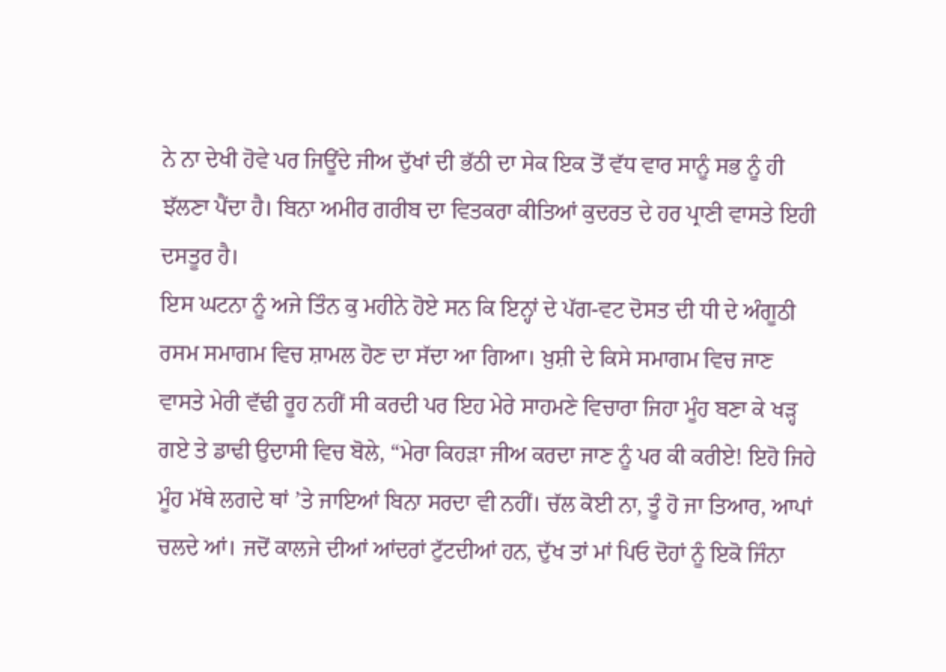ਨੇ ਨਾ ਦੇਖੀ ਹੋਵੇ ਪਰ ਜਿਊਂਦੇ ਜੀਅ ਦੁੱਖਾਂ ਦੀ ਭੱਠੀ ਦਾ ਸੇਕ ਇਕ ਤੋਂ ਵੱਧ ਵਾਰ ਸਾਨੂੰ ਸਭ ਨੂੰ ਹੀ ਝੱਲਣਾ ਪੈਂਦਾ ਹੈ। ਬਿਨਾ ਅਮੀਰ ਗਰੀਬ ਦਾ ਵਿਤਕਰਾ ਕੀਤਿਆਂ ਕੁਦਰਤ ਦੇ ਹਰ ਪ੍ਰਾਣੀ ਵਾਸਤੇ ਇਹੀ ਦਸਤੂਰ ਹੈ।
ਇਸ ਘਟਨਾ ਨੂੰ ਅਜੇ ਤਿੰਨ ਕੁ ਮਹੀਨੇ ਹੋਏ ਸਨ ਕਿ ਇਨ੍ਹਾਂ ਦੇ ਪੱਗ-ਵਟ ਦੋਸਤ ਦੀ ਧੀ ਦੇ ਅੰਗੂਠੀ ਰਸਮ ਸਮਾਗਮ ਵਿਚ ਸ਼ਾਮਲ ਹੋਣ ਦਾ ਸੱਦਾ ਆ ਗਿਆ। ਖ਼ੁਸ਼ੀ ਦੇ ਕਿਸੇ ਸਮਾਗਮ ਵਿਚ ਜਾਣ ਵਾਸਤੇ ਮੇਰੀ ਵੱਢੀ ਰੂਹ ਨਹੀਂ ਸੀ ਕਰਦੀ ਪਰ ਇਹ ਮੇਰੇ ਸਾਹਮਣੇ ਵਿਚਾਰਾ ਜਿਹਾ ਮੂੰਹ ਬਣਾ ਕੇ ਖੜ੍ਹ ਗਏ ਤੇ ਡਾਢੀ ਉਦਾਸੀ ਵਿਚ ਬੋਲੇ, “ਮੇਰਾ ਕਿਹੜਾ ਜੀਅ ਕਰਦਾ ਜਾਣ ਨੂੰ ਪਰ ਕੀ ਕਰੀਏ! ਇਹੋ ਜਿਹੇ ਮੂੰਹ ਮੱਥੇ ਲਗਦੇ ਥਾਂ ’ਤੇ ਜਾਇਆਂ ਬਿਨਾ ਸਰਦਾ ਵੀ ਨਹੀਂ। ਚੱਲ ਕੋਈ ਨਾ, ਤੂੰ ਹੋ ਜਾ ਤਿਆਰ, ਆਪਾਂ ਚਲਦੇ ਆਂ। ਜਦੋਂ ਕਾਲਜੇ ਦੀਆਂ ਆਂਦਰਾਂ ਟੁੱਟਦੀਆਂ ਹਨ, ਦੁੱਖ ਤਾਂ ਮਾਂ ਪਿਓ ਦੋਹਾਂ ਨੂੰ ਇਕੋ ਜਿੰਨਾ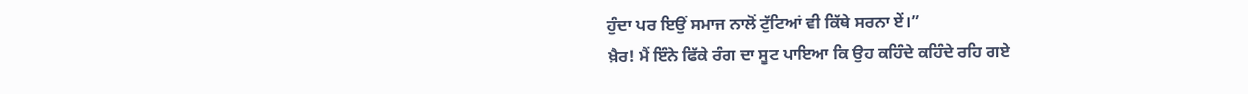ਹੁੰਦਾ ਪਰ ਇਉਂ ਸਮਾਜ ਨਾਲੋਂ ਟੁੱਟਿਆਂ ਵੀ ਕਿੱਥੇ ਸਰਨਾ ਏਂ।”
ਖ਼ੈਰ! ਮੈਂ ਇੰਨੇ ਫਿੱਕੇ ਰੰਗ ਦਾ ਸੂਟ ਪਾਇਆ ਕਿ ਉਹ ਕਹਿੰਦੇ ਕਹਿੰਦੇ ਰਹਿ ਗਏ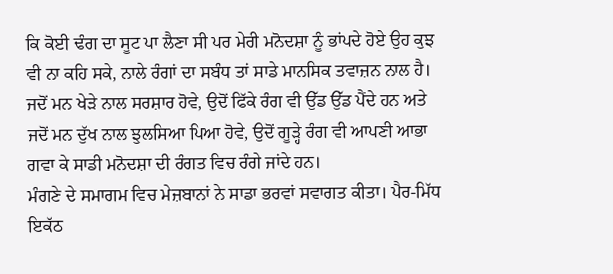ਕਿ ਕੋਈ ਢੰਗ ਦਾ ਸੂਟ ਪਾ ਲੈਣਾ ਸੀ ਪਰ ਮੇਰੀ ਮਨੋਦਸ਼ਾ ਨੂੰ ਭਾਂਪਦੇ ਹੋਏ ਉਹ ਕੁਝ ਵੀ ਨਾ ਕਹਿ ਸਕੇ, ਨਾਲੇ ਰੰਗਾਂ ਦਾ ਸਬੰਧ ਤਾਂ ਸਾਡੇ ਮਾਨਸਿਕ ਤਵਾਜ਼ਨ ਨਾਲ ਹੈ। ਜਦੋਂ ਮਨ ਖੇੜੇ ਨਾਲ ਸਰਸ਼ਾਰ ਹੋਵੇ, ਉਦੋਂ ਫਿੱਕੇ ਰੰਗ ਵੀ ਉੱਡ ਉੱਡ ਪੈਂਦੇ ਹਨ ਅਤੇ ਜਦੋਂ ਮਨ ਦੁੱਖ ਨਾਲ ਝੁਲਸਿਆ ਪਿਆ ਹੋਵੇ, ਉਦੋਂ ਗੂੜ੍ਹੇ ਰੰਗ ਵੀ ਆਪਣੀ ਆਭਾ ਗਵਾ ਕੇ ਸਾਡੀ ਮਨੋਦਸ਼ਾ ਦੀ ਰੰਗਤ ਵਿਚ ਰੰਗੇ ਜਾਂਦੇ ਹਨ।
ਮੰਗਣੇ ਦੇ ਸਮਾਗਮ ਵਿਚ ਮੇਜ਼ਬਾਨਾਂ ਨੇ ਸਾਡਾ ਭਰਵਾਂ ਸਵਾਗਤ ਕੀਤਾ। ਪੈਰ-ਮਿੱਧ ਇਕੱਠ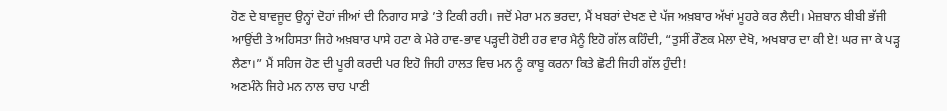ਹੋਣ ਦੇ ਬਾਵਜੂਦ ਉਨ੍ਹਾਂ ਦੋਹਾਂ ਜੀਆਂ ਦੀ ਨਿਗਾਹ ਸਾਡੇ ’ਤੇ ਟਿਕੀ ਰਹੀ। ਜਦੋਂ ਮੇਰਾ ਮਨ ਭਰਦਾ, ਮੈਂ ਖਬਰਾਂ ਦੇਖਣ ਦੇ ਪੱਜ ਅਖ਼ਬਾਰ ਅੱਖਾਂ ਮੂਹਰੇ ਕਰ ਲੈਦੀ। ਮੇਜ਼ਬਾਨ ਬੀਬੀ ਭੱਜੀ ਆਉਂਦੀ ਤੇ ਅਹਿਸਤਾ ਜਿਹੇ ਅਖ਼ਬਾਰ ਪਾਸੇ ਹਟਾ ਕੇ ਮੇਰੇ ਹਾਵ-ਭਾਵ ਪੜ੍ਹਦੀ ਹੋਈ ਹਰ ਵਾਰ ਮੈਨੂੰ ਇਹੋ ਗੱਲ ਕਹਿੰਦੀ, “ਤੁਸੀਂ ਰੌਣਕ ਮੇਲਾ ਦੇਖੋ, ਅਖਬਾਰ ਦਾ ਕੀ ਏ! ਘਰ ਜਾ ਕੇ ਪੜ੍ਹ ਲੈਣਾ।” ਮੈਂ ਸਹਿਜ ਹੋਣ ਦੀ ਪੂਰੀ ਕਰਦੀ ਪਰ ਇਹੋ ਜਿਹੀ ਹਾਲਤ ਵਿਚ ਮਨ ਨੂੰ ਕਾਬੂ ਕਰਨਾ ਕਿਤੇ ਛੋਟੀ ਜਿਹੀ ਗੱਲ ਹੁੰਦੀ!
ਅਣਮੰਨੇ ਜਿਹੇ ਮਨ ਨਾਲ ਚਾਹ ਪਾਣੀ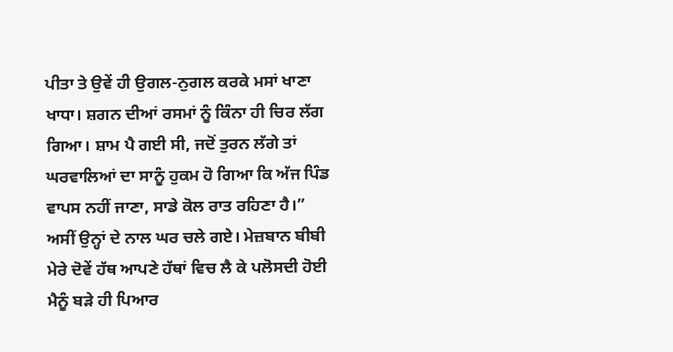ਪੀਤਾ ਤੇ ਉਵੇਂ ਹੀ ਉਗਲ-ਨੁਗਲ ਕਰਕੇ ਮਸਾਂ ਖਾਣਾ ਖਾਧਾ। ਸ਼ਗਨ ਦੀਆਂ ਰਸਮਾਂ ਨੂੰ ਕਿੰਨਾ ਹੀ ਚਿਰ ਲੱਗ ਗਿਆ। ਸ਼ਾਮ ਪੈ ਗਈ ਸੀ, ਜਦੋਂ ਤੁਰਨ ਲੱਗੇ ਤਾਂ ਘਰਵਾਲਿਆਂ ਦਾ ਸਾਨੂੰ ਹੁਕਮ ਹੋ ਗਿਆ ਕਿ ਅੱਜ ਪਿੰਡ ਵਾਪਸ ਨਹੀਂ ਜਾਣਾ, ਸਾਡੇ ਕੋਲ ਰਾਤ ਰਹਿਣਾ ਹੈ।”
ਅਸੀਂ ਉਨ੍ਹਾਂ ਦੇ ਨਾਲ ਘਰ ਚਲੇ ਗਏ। ਮੇਜ਼ਬਾਨ ਬੀਬੀ ਮੇਰੇ ਦੋਵੇਂ ਹੱਥ ਆਪਣੇ ਹੱਥਾਂ ਵਿਚ ਲੈ ਕੇ ਪਲੋਸਦੀ ਹੋਈ ਮੈਨੂੰ ਬੜੇ ਹੀ ਪਿਆਰ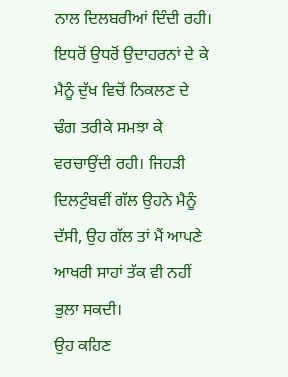ਨਾਲ ਦਿਲਬਰੀਆਂ ਦਿੰਦੀ ਰਹੀ। ਇਧਰੋਂ ਉਧਰੋਂ ਉਦਾਹਰਨਾਂ ਦੇ ਕੇ ਮੈਨੂੰ ਦੁੱਖ ਵਿਚੋਂ ਨਿਕਲਣ ਦੇ ਢੰਗ ਤਰੀਕੇ ਸਮਝਾ ਕੇ ਵਰਚਾਉਂਦੀ ਰਹੀ। ਜਿਹੜੀ ਦਿਲਟੁੰਬਵੀਂ ਗੱਲ ਉਹਨੇ ਮੈਨੂੰ ਦੱਸੀ, ਉਹ ਗੱਲ ਤਾਂ ਮੈਂ ਆਪਣੇ ਆਖਰੀ ਸਾਹਾਂ ਤੱਕ ਵੀ ਨਹੀਂ ਭੁਲਾ ਸਕਦੀ।
ਉਹ ਕਹਿਣ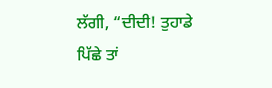ਲੱਗੀ, “ਦੀਦੀ! ਤੁਹਾਡੇ ਪਿੱਛੇ ਤਾਂ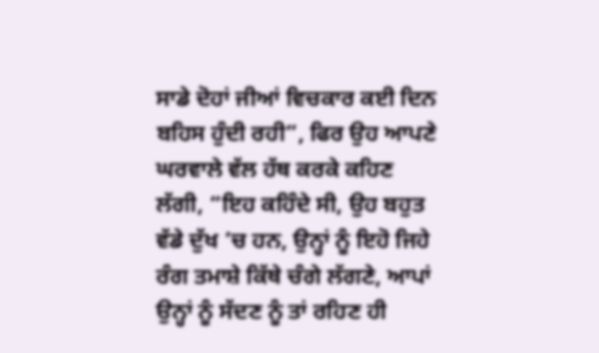ਸਾਡੇ ਦੋਹਾਂ ਜੀਆਂ ਵਿਚਕਾਰ ਕਈ ਦਿਨ ਬਹਿਸ ਹੁੰਦੀ ਰਹੀ”, ਫਿਰ ਉਹ ਆਪਣੇ ਘਰਵਾਲੇ ਵੱਲ ਹੱਥ ਕਰਕੇ ਕਹਿਣ ਲੱਗੀ, “ਇਹ ਕਹਿੰਦੇ ਸੀ, ਉਹ ਬਹੁਤ ਵੱਡੇ ਦੁੱਖ ’ਚ ਹਨ, ਉਨ੍ਹਾਂ ਨੂੰ ਇਹੋ ਜਿਹੇ ਰੰਗ ਤਮਾਸ਼ੇ ਕਿੱਥੇ ਚੰਗੇ ਲੱਗਣੇ, ਆਪਾਂ ਉਨ੍ਹਾਂ ਨੂੰ ਸੱਦਣ ਨੂੰ ਤਾਂ ਰਹਿਣ ਹੀ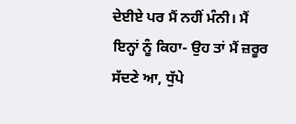ਦੇਈਏ ਪਰ ਮੈਂ ਨਹੀਂ ਮੰਨੀ। ਮੈਂ ਇਨ੍ਹਾਂ ਨੂੰ ਕਿਹਾ- ਉਹ ਤਾਂ ਮੈਂ ਜ਼ਰੂਰ ਸੱਦਣੇ ਆ, ਧੁੱਪੇ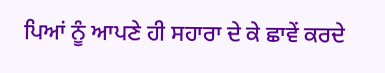ਪਿਆਂ ਨੂੰ ਆਪਣੇ ਹੀ ਸਹਾਰਾ ਦੇ ਕੇ ਛਾਵੇਂ ਕਰਦੇ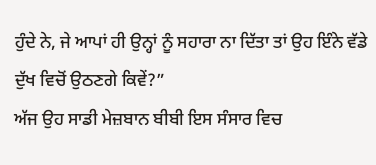ਹੁੰਦੇ ਨੇ, ਜੇ ਆਪਾਂ ਹੀ ਉਨ੍ਹਾਂ ਨੂੰ ਸਹਾਰਾ ਨਾ ਦਿੱਤਾ ਤਾਂ ਉਹ ਇੰਨੇ ਵੱਡੇ ਦੁੱਖ ਵਿਚੋਂ ਉਠਣਗੇ ਕਿਵੇਂ?”
ਅੱਜ ਉਹ ਸਾਡੀ ਮੇਜ਼ਬਾਨ ਬੀਬੀ ਇਸ ਸੰਸਾਰ ਵਿਚ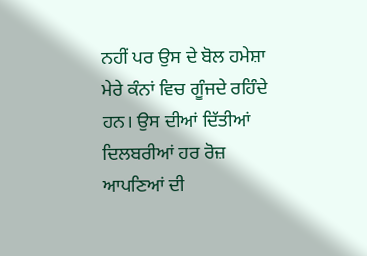ਨਹੀਂ ਪਰ ਉਸ ਦੇ ਬੋਲ ਹਮੇਸ਼ਾ ਮੇਰੇ ਕੰਨਾਂ ਵਿਚ ਗੂੰਜਦੇ ਰਹਿੰਦੇ ਹਨ। ਉਸ ਦੀਆਂ ਦਿੱਤੀਆਂ ਦਿਲਬਰੀਆਂ ਹਰ ਰੋਜ਼ ਆਪਣਿਆਂ ਦੀ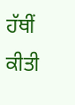ਹੱਥੀਂ ਕੀਤੀ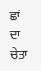ਛਾਂ ਦਾ ਚੇਤਾ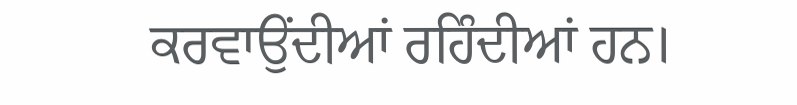ਕਰਵਾਉਂਦੀਆਂ ਰਹਿੰਦੀਆਂ ਹਨ।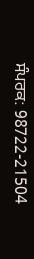ਸੰਪਰਕ: 98722-21504